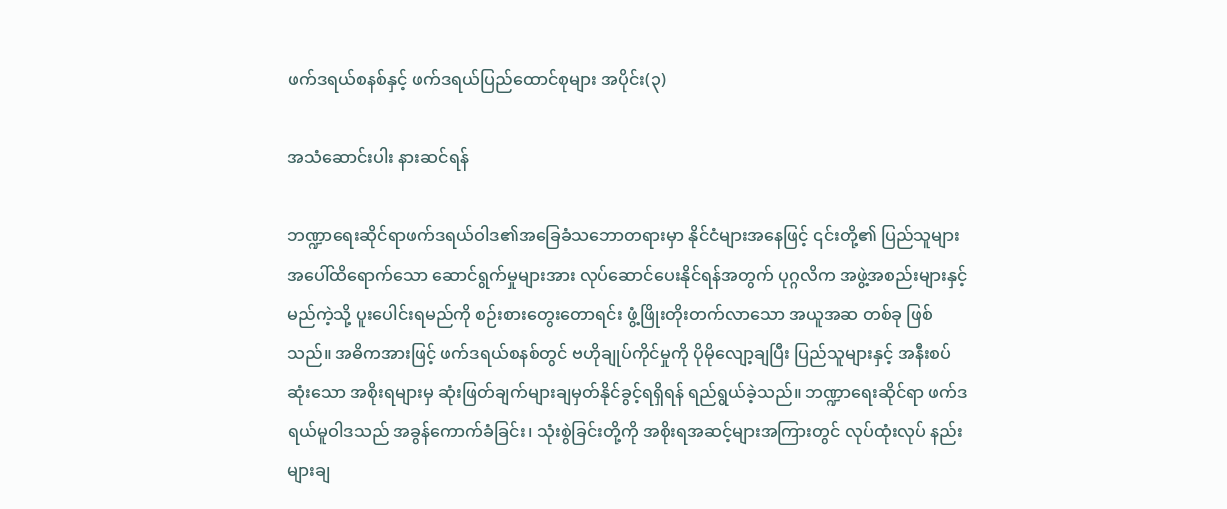ဖက်ဒရယ်စနစ်နှင့် ဖက်ဒရယ်ပြည်ထောင်စုများ အပိုင်း(၃)

အသံဆောင်းပါး နားဆင်ရန်

ဘဏ္ဍာရေးဆိုင်ရာဖက်ဒရယ်ဝါဒ၏အခြေခံသဘောတရားမှာ နိုင်ငံများအနေဖြင့် ၎င်းတို့၏ ပြည်သူများ အပေါ်ထိရောက်သော ဆောင်ရွက်မှုများအား လုပ်ဆောင်ပေးနိုင်ရန်အတွက် ပုဂ္ဂလိက အဖွဲ့အစည်းများနှင့် မည်ကဲ့သို့ ပူးပေါင်းရမည်ကို စဉ်းစားတွေးတောရင်း ဖွံ့ဖြိုးတိုးတက်လာသော အယူအဆ တစ်ခု ဖြစ်သည်။ အဓိကအားဖြင့် ဖက်ဒရယ်စနစ်တွင် ဗဟိုချုပ်ကိုင်မှုကို ပိုမိုလျော့ချပြီး ပြည်သူများနှင့် အနီးစပ် ဆုံးသော အစိုးရများမှ ဆုံးဖြတ်ချက်များချမှတ်နိုင်ခွင့်ရရှိရန် ရည်ရွယ်ခဲ့သည်။ ဘဏ္ဍာရေးဆိုင်ရာ ဖက်ဒရယ်မူဝါဒသည် အခွန်ကောက်ခံခြင်း၊ သုံးစွဲခြင်းတို့ကို အစိုးရအဆင့်များအကြားတွင် လုပ်ထုံးလုပ် နည်းများချ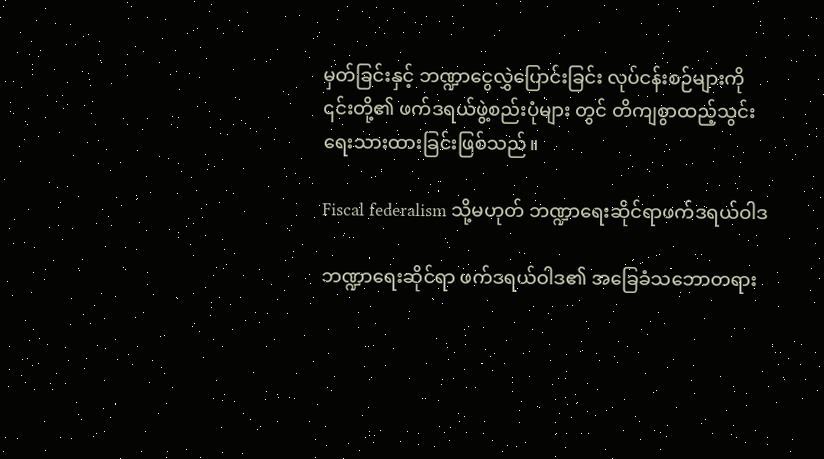မှတ်ခြင်းနှင့် ဘဏ္ဍာငွေလွှဲပြောင်းခြင်း လုပ်ငန်းစဉ်များကို ၎င်းတို့၏ ဖက်ဒရယ်ဖွဲ့စည်းပုံများ တွင် တိကျစွာထည့်သွင်း ရေးသားထားခြင်းဖြစ်သည်။

Fiscal federalism သို့မဟုတ် ဘဏ္ဍာရေးဆိုင်ရာဖက်ဒရယ်ဝါဒ

ဘဏ္ဍာရေးဆိုင်ရာ ဖက်ဒရယ်ဝါဒ၏ အခြေခံသဘောတရား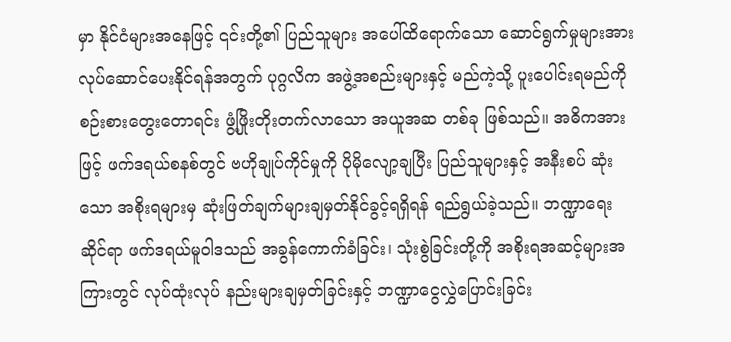မှာ နိုင်ငံများအနေဖြင့် ၎င်းတို့၏ ပြည်သူများ အပေါ်ထိရောက်သော ဆောင်ရွက်မှုများအား လုပ်ဆောင်ပေးနိုင်ရန်အတွက် ပုဂ္ဂလိက အဖွဲ့အစည်းများနှင့် မည်ကဲ့သို့ ပူးပေါင်းရမည်ကို စဉ်းစားတွေးတောရင်း ဖွံ့ဖြိုးတိုးတက်လာသော အယူအဆ တစ်ခု ဖြစ်သည်။ အဓိကအားဖြင့် ဖက်ဒရယ်စနစ်တွင် ဗဟိုချုပ်ကိုင်မှုကို ပိုမိုလျော့ချပြီး ပြည်သူများနှင့် အနီးစပ် ဆုံးသော အစိုးရများမှ ဆုံးဖြတ်ချက်များချမှတ်နိုင်ခွင့်ရရှိရန် ရည်ရွယ်ခဲ့သည်။ ဘဏ္ဍာရေးဆိုင်ရာ ဖက်ဒရယ်မူဝါဒသည် အခွန်ကောက်ခံခြင်း၊ သုံးစွဲခြင်းတို့ကို အစိုးရအဆင့်များအကြားတွင် လုပ်ထုံးလုပ် နည်းများချမှတ်ခြင်းနှင့် ဘဏ္ဍာငွေလွှဲပြောင်းခြင်း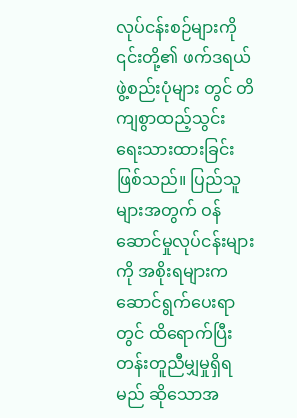လုပ်ငန်းစဉ်များကို ၎င်းတို့၏ ဖက်ဒရယ်ဖွဲ့စည်းပုံများ တွင် တိကျစွာထည့်သွင်း ရေးသားထားခြင်းဖြစ်သည်။ ပြည်သူများအတွက် ဝန်ဆောင်မှုလုပ်ငန်းများကို အစိုးရများက ဆောင်ရွက်ပေးရာတွင် ထိရောက်ပြီး တန်းတူညီမျှမှုရှိရမည် ဆိုသောအ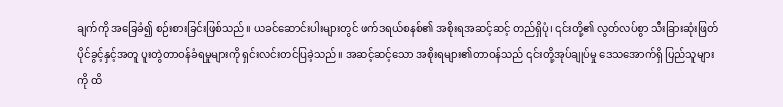ချက်ကို အခြေခံ၍ စဉ်းစားခြင်းဖြစ်သည်။ ယခင်ဆောင်းပါးများတွင် ဖက်ဒရယ်စနစ်၏ အစိုးရအဆင့်ဆင့် တည်ရှိပုံ၊ ၎င်းတို့၏ လွတ်လပ်စွာ သီးခြားဆုံးဖြတ်ပိုင်ခွင့်နှင့်အတူ ပူးတွဲတာဝန်ခံရမှုများကို ရှင်းလင်းတင်ပြခဲ့သည်။ အဆင့်ဆင့်သော အစိုးရများ၏တာဝန်သည် ၎င်းတို့အုပ်ချုပ်မှု ဒေသအောက်ရှိ ပြည်သူများကို ထိ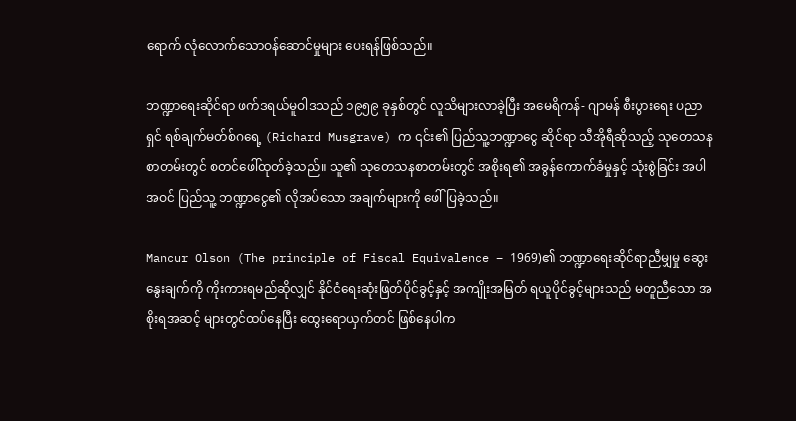ရောက် လုံလောက်သောဝန်ဆောင်မှုများ ပေးရန်ဖြစ်သည်။

ဘဏ္ဍာရေးဆိုင်ရာ ဖက်ဒရယ်မူဝါဒသည် ၁၉၅၉ ခုနှစ်တွင် လူသိများလာခဲ့ပြီး အမေရိကန်- ဂျာမန် စီးပွားရေး ပညာရှင် ရစ်ချက်မတ်စ်ဂရေ့ (Richard Musgrave) က ၎င်း၏ ပြည်သူ့ဘဏ္ဍာငွေ ဆိုင်ရာ သီအိုရီဆိုသည့် သုတေသန စာတမ်းတွင် စတင်ဖေါ်ထုတ်ခဲ့သည်။ သူ၏ သုတေသနစာတမ်းတွင် အစိုးရ၏ အခွန်ကောက်ခံမှုနှင့် သုံးစွဲခြင်း အပါအဝင် ပြည်သူ့ ဘဏ္ဍာငွေ၏ လိုအပ်သော အချက်များကို ဖေါ်ပြခဲ့သည်။

Mancur Olson (The principle of Fiscal Equivalence – 1969)၏ ဘဏ္ဍာရေးဆိုင်ရာညီမျှမှု ဆွေးနွေးချက်ကို ကိုးကားရမည်ဆိုလျှင် နိုင်ငံရေးဆုံးဖြတ်ပိုင်ခွင့်နှင့် အကျိုးအမြတ် ရယူပိုင်ခွင့်များသည် မတူညီသော အစိုးရအဆင့် များတွင်ထပ်နေပြီး ထွေးရောယှက်တင် ဖြစ်နေပါက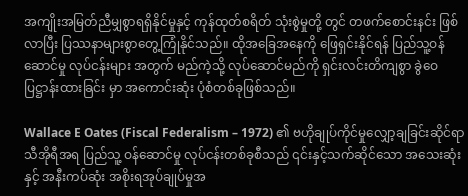အကျိုးအမြတ်ညီမျှစွာရရှိနိုင်မှုနှင့် ကုန်ထုတ်စရိတ် သုံးစွဲမှုတို့ တွင် တဖက်စောင်းနင်း ဖြစ်လာပြီး ပြဿနာများစွာတွေ့ကြုံနိုင်သည်။ ထိုအခြေအနေကို ဖြေရှင်းနိုင်ရန် ပြည်သူ့ဝန်ဆောင်မှု လုပ်ငန်းများ အတွက် မည်ကဲ့သို့ လုပ်ဆောင်မည်ကို ရှင်းလင်းတိကျစွာ ခွဲဝေ ပြဋ္ဌာန်းထားခြင်း မှာ အကောင်းဆုံး ပုံစံတစ်ခုဖြစ်သည်။

Wallace E Oates (Fiscal Federalism – 1972) ၏ ဗဟိုချုပ်ကိုင်မှုလျှော့ချခြင်းဆိုင်ရာ သီအိုရီအရ ပြည်သူ့ ဝန်ဆောင်မှု လုပ်ငန်းတစ်ခုစီသည် ၎င်းနှင့်သက်ဆိုင်သော အသေးဆုံးနှင့် အနီးကပ်ဆုံး အစိုးရအုပ်ချုပ်မှုအ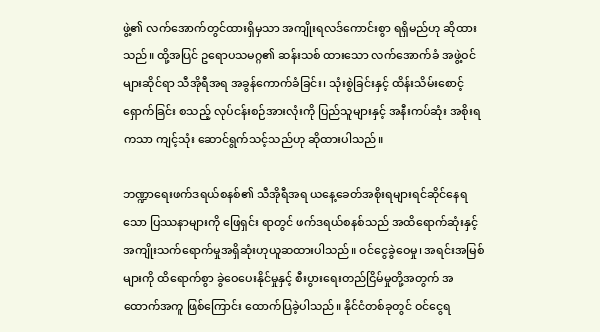ဖွဲ့၏ လက်အောက်တွင်ထားရှိမှသာ အကျိုးရလဒ်ကောင်းစွာ ရရှိမည်ဟု ဆိုထားသည်။ ထို့အပြင် ဥရောပသမဂ္ဂ၏ ဆန်းသစ် ထားသော လက်အောက်ခံ အဖွဲ့ဝင်များဆိုင်ရာ သီအိုရီအရ အခွန်ကောက်ခံခြင်း၊ သုံးစွဲခြင်းနှင့် ထိန်းသိမ်းစောင့်ရှောက်ခြင်း စသည့် လုပ်ငန်းစဉ်အားလုံးကို ပြည်သူများနှင့် အနီးကပ်ဆုံး အစိုးရကသာ ကျင့်သုံး ဆောင်ရွက်သင့်သည်ဟု ဆိုထားပါသည်။

ဘဏ္ဍာရေးဖက်ဒရယ်စနစ်၏ သီအိုရီအရ ယနေ့ခေတ်အစိုးရများရင်ဆိုင်နေရသော ပြဿနာများကို ဖြေရှင်း ရာတွင် ဖက်ဒရယ်စနစ်သည် အထိရောက်ဆုံးနှင့် အကျိုးသက်ရောက်မှုအရှိဆုံးဟုယူဆထားပါသည်။ ဝင်ငွေခွဲဝေမှု၊ အရင်းအမြစ်များကို ထိရောက်စွာ ခွဲဝေပေးနိုင်မှုနှင့် စီးပွားရေးတည်ငြိမ်မှုတို့အတွက် အထောက်အကူ ဖြစ်ကြောင်း ထောက်ပြခဲ့ပါသည်။ နိုင်ငံတစ်ခုတွင် ဝင်ငွေရ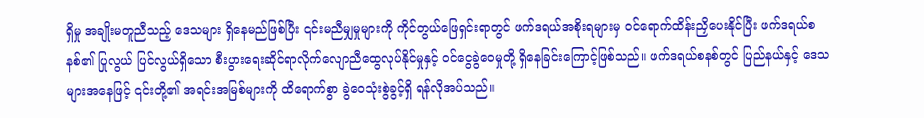ရှိမှု အချိုးမတူညီသည့် ဒေသများ ရှိနေမည်ဖြစ်ပြီး ၎င်းမညီမျှမှုများကို ကိုင်တွယ်ဖြေရှင်းရာတွင် ဖက်ဒရယ်အစိုးရများမှ ဝင်ရောက်ထိန်းညှိပေးနိုင်ပြီး ဖက်ဒရယ်စနစ်၏ ပြုလွယ် ပြင်လွယ်ရှိသော စီးပွားရေးဆိုင်ရာလိုက်လျောညီထွေလုပ်နိုင်မှုနှင့် ဝင်ငွေခွဲဝေမှုတို့ ရှိနေခြင်းကြောင့်ဖြစ်သည်။ ဖက်ဒရယ်စနစ်တွင် ပြည်နယ်နှင့် ဒေသများအနေဖြင့် ၎င်းတို့၏ အရင်းအမြစ်များကို ထိရောက်စွာ ခွဲဝေသုံးစွဲခွင့်ရှိ ရန်လိုအပ်သည်။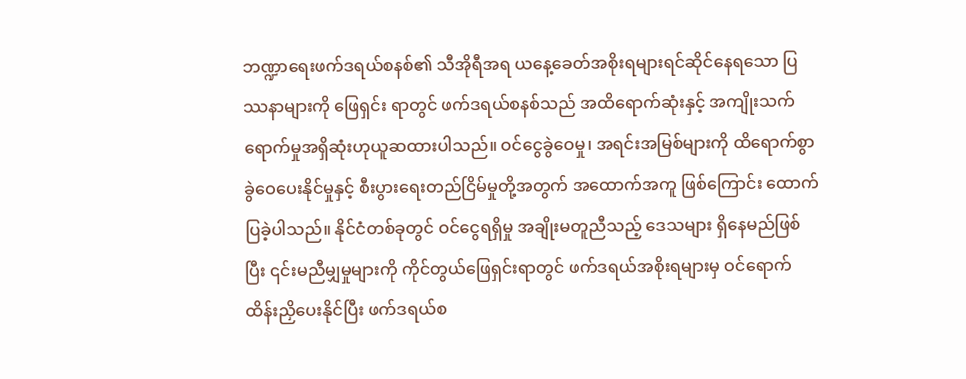ဘဏ္ဍာရေးဖက်ဒရယ်စနစ်၏ သီအိုရီအရ ယနေ့ခေတ်အစိုးရများရင်ဆိုင်နေရသော ပြဿနာများကို ဖြေရှင်း ရာတွင် ဖက်ဒရယ်စနစ်သည် အထိရောက်ဆုံးနှင့် အကျိုးသက်ရောက်မှုအရှိဆုံးဟုယူဆထားပါသည်။ ဝင်ငွေခွဲဝေမှု၊ အရင်းအမြစ်များကို ထိရောက်စွာ ခွဲဝေပေးနိုင်မှုနှင့် စီးပွားရေးတည်ငြိမ်မှုတို့အတွက် အထောက်အကူ ဖြစ်ကြောင်း ထောက်ပြခဲ့ပါသည်။ နိုင်ငံတစ်ခုတွင် ဝင်ငွေရရှိမှု အချိုးမတူညီသည့် ဒေသများ ရှိနေမည်ဖြစ်ပြီး ၎င်းမညီမျှမှုများကို ကိုင်တွယ်ဖြေရှင်းရာတွင် ဖက်ဒရယ်အစိုးရများမှ ဝင်ရောက်ထိန်းညှိပေးနိုင်ပြီး ဖက်ဒရယ်စ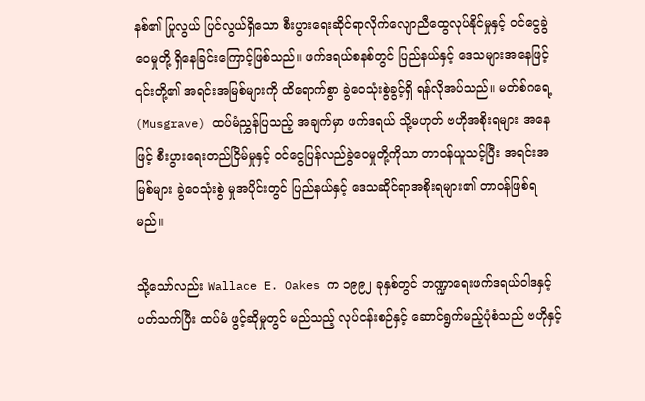နစ်၏ ပြုလွယ် ပြင်လွယ်ရှိသော စီးပွားရေးဆိုင်ရာလိုက်လျောညီထွေလုပ်နိုင်မှုနှင့် ဝင်ငွေခွဲဝေမှုတို့ ရှိနေခြင်းကြောင့်ဖြစ်သည်။ ဖက်ဒရယ်စနစ်တွင် ပြည်နယ်နှင့် ဒေသများအနေဖြင့် ၎င်းတို့၏ အရင်းအမြစ်များကို ထိရောက်စွာ ခွဲဝေသုံးစွဲခွင့်ရှိ ရန်လိုအပ်သည်။ မတ်စ်ဂရေ့(Musgrave) ထပ်မံညွှန်ပြသည့် အချက်မှာ ဖက်ဒရယ် သို့မဟုတ် ဗဟိုအစိုးရများ အနေဖြင့် စီးပွားရေးတည်ငြိမ်မှုနှင့် ဝင်ငွေပြန်လည်ခွဲဝေမှုတို့ကိုသာ တာဝန်ယူသင့်ပြီး အရင်းအမြစ်များ ခွဲဝေသုံးစွဲ မှုအပိုင်းတွင် ပြည်နယ်နှင့် ဒေသဆိုင်ရာအစိုးရများ၏ တာဝန်ဖြစ်ရမည်။

သို့သော်လည်း Wallace E. Oakes က ၁၉၉၂ ခုနှစ်တွင် ဘဏ္ဍာရေးဖက်ဒရယ်ဝါဒနှင့်ပတ်သက်ပြီး ထပ်မံ ဖွင့်ဆိုမှုတွင် မည်သည့် လုပ်ငန်းစဉ်နှင့် ဆောင်ရွက်မည့်ပုံစံသည် ဗဟိုနှင့်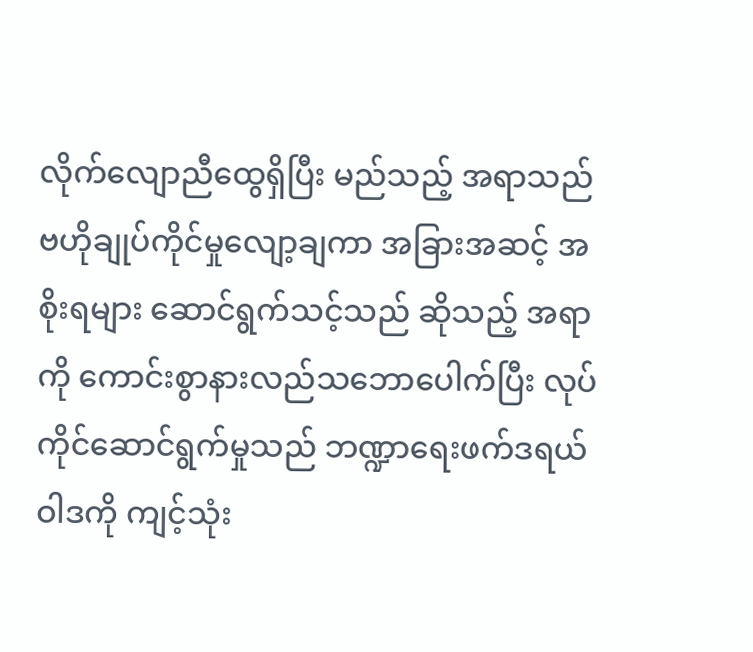လိုက်လျောညီထွေရှိပြီး မည်သည့် အရာသည် ဗဟိုချုပ်ကိုင်မှုလျော့ချကာ အခြားအဆင့် အစိုးရများ ဆောင်ရွက်သင့်သည် ဆိုသည့် အရာကို ကောင်းစွာနားလည်သဘောပေါက်ပြီး လုပ်ကိုင်ဆောင်ရွက်မှုသည် ဘဏ္ဍာရေးဖက်ဒရယ်ဝါဒကို ကျင့်သုံး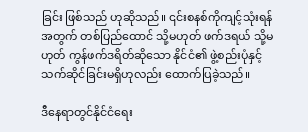ခြင်း ဖြစ်သည် ဟုဆိုသည်။ ၎င်းစနစ်ကိုကျင့်သုံးရန် အတွက် တစ်ပြည်ထောင် သို့မဟုတ် ဖက်ဒရယ် သို့မဟုတ် ကွန်ဖက်ဒရိတ်ဆိုသော နိုင်ငံ၏ ဖွဲ့စည်းပုံနှင့် သက်ဆိုင်ခြင်းမရှိဟုလည်း ထောက်ပြခဲ့သည်။

ဒီနေရာတွင်နိုင်ငံရေး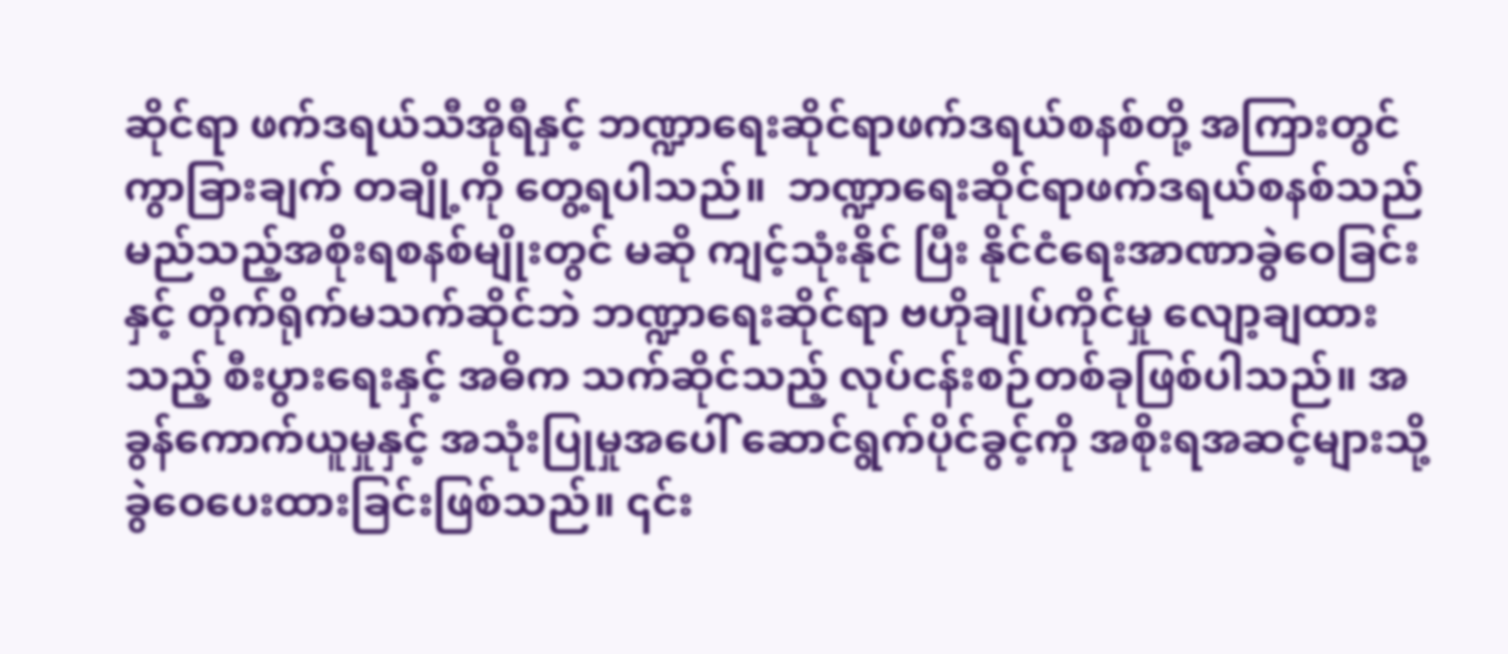ဆိုင်ရာ ဖက်ဒရယ်သီအိုရီနှင့် ဘဏ္ဍာရေးဆိုင်ရာဖက်ဒရယ်စနစ်တို့ အကြားတွင် ကွာခြားချက် တချို့ကို တွေ့ရပါသည်။  ဘဏ္ဍာရေးဆိုင်ရာဖက်ဒရယ်စနစ်သည် မည်သည့်အစိုးရစနစ်မျိုးတွင် မဆို ကျင့်သုံးနိုင် ပြီး နိုင်ငံရေးအာဏာခွဲဝေခြင်းနှင့် တိုက်ရိုက်မသက်ဆိုင်ဘဲ ဘဏ္ဍာရေးဆိုင်ရာ ဗဟိုချုပ်ကိုင်မှု လျော့ချထားသည့် စီးပွားရေးနှင့် အဓိက သက်ဆိုင်သည့် လုပ်ငန်းစဉ်တစ်ခုဖြစ်ပါသည်။ အခွန်ကောက်ယူမှုနှင့် အသုံးပြုမှုအပေါ် ဆောင်ရွက်ပိုင်ခွင့်ကို အစိုးရအဆင့်များသို့ ခွဲဝေပေးထားခြင်းဖြစ်သည်။ ၎င်း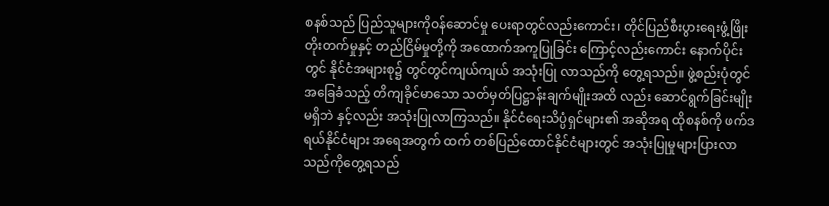စနစ်သည် ပြည်သူများကိုဝန်ဆောင်မှု ပေးရာတွင်လည်းကောင်း၊ တိုင်ပြည်စီးပွားရေးဖွံ့ဖြိုးတိုးတက်မှုနှင့် တည်ငြိမ်မှုတို့ကို အထောက်အကူပြုခြင်း ကြောင့်လည်းကောင်း နောက်ပိုင်းတွင် နိုင်ငံအများစု၌ တွင်တွင်ကျယ်ကျယ် အသုံးပြု လာသည်ကို တွေ့ရသည်။ ဖွဲ့စည်းပုံတွင် အခြေခံသည့် တိကျခိုင်မာသော သတ်မှတ်ပြဋ္ဌာန်းချက်မျိုးအထိ လည်း ဆောင်ရွက်ခြင်းမျိုး  မရှိဘဲ နှင့်လည်း အသုံးပြုလာကြသည်။ နိုင်ငံရေးသိပ္ပံရှင်များ၏ အဆိုအရ ထိုစနစ်ကို ဖက်ဒရယ်နိုင်ငံများ အရေအတွက် ထက် တစ်ပြည်ထောင်နိုင်ငံများတွင် အသုံးပြုမှုများပြားလာသည်ကိုတွေ့ရသည်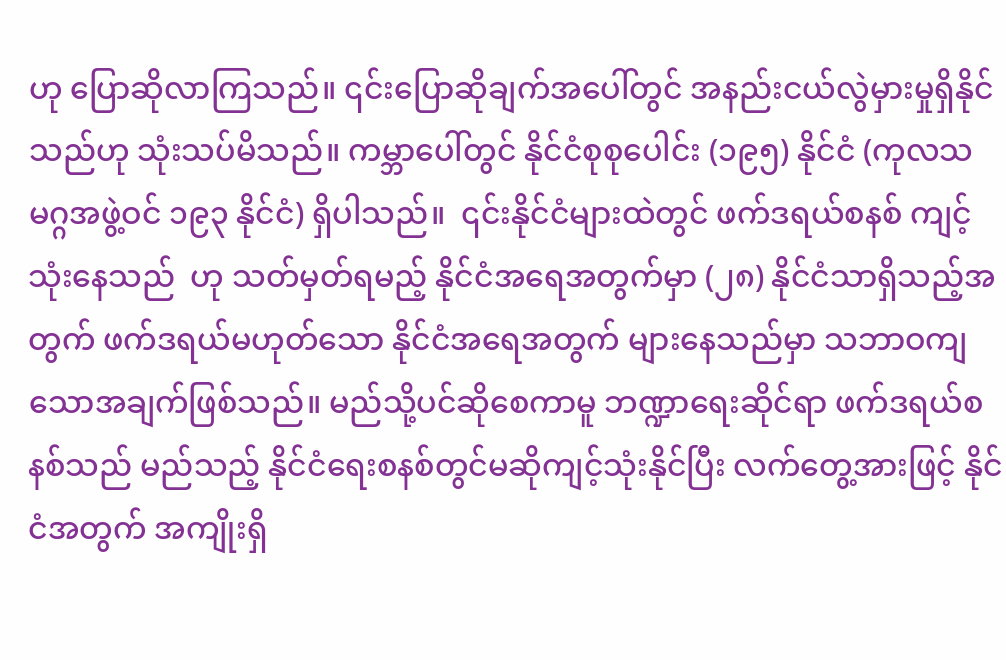ဟု ပြောဆိုလာကြသည်။ ၎င်းပြောဆိုချက်အပေါ်တွင် အနည်းငယ်လွဲမှားမှုရှိနိုင်သည်ဟု သုံးသပ်မိသည်။ ကမ္ဘာပေါ်တွင် နိုင်ငံစုစုပေါင်း (၁၉၅) နိုင်ငံ (ကုလသမဂ္ဂအဖွဲ့ဝင် ၁၉၃ နိုင်ငံ) ရှိပါသည်။  ၎င်းနိုင်ငံများထဲတွင် ဖက်ဒရယ်စနစ် ကျင့်သုံးနေသည်  ဟု သတ်မှတ်ရမည့် နိုင်ငံအရေအတွက်မှာ (၂၈) နိုင်ငံသာရှိသည့်အတွက် ဖက်ဒရယ်မဟုတ်သော နိုင်ငံအရေအတွက် များနေသည်မှာ သဘာဝကျသောအချက်ဖြစ်သည်။ မည်သို့ပင်ဆိုစေကာမူ ဘဏ္ဍာရေးဆိုင်ရာ ဖက်ဒရယ်စနစ်သည် မည်သည့် နိုင်ငံရေးစနစ်တွင်မဆိုကျင့်သုံးနိုင်ပြီး လက်တွေ့အားဖြင့် နိုင်ငံအတွက် အကျိုးရှိ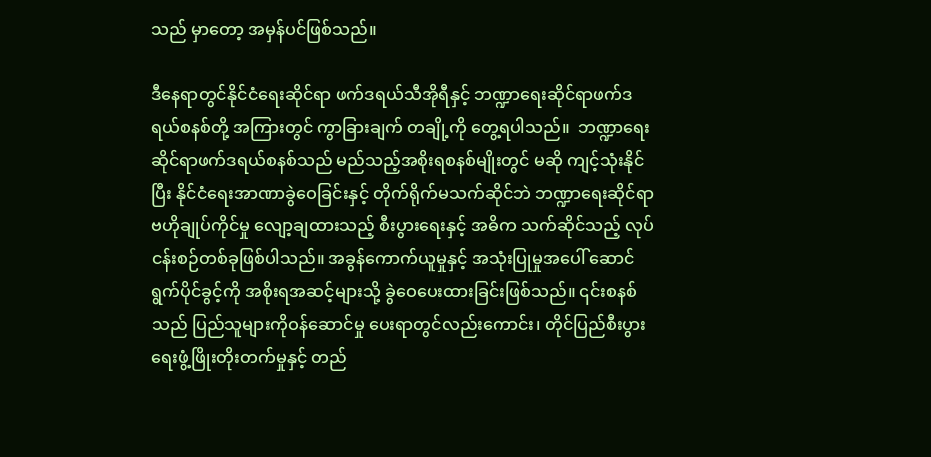သည် မှာတော့ အမှန်ပင်ဖြစ်သည်။

ဒီနေရာတွင်နိုင်ငံရေးဆိုင်ရာ ဖက်ဒရယ်သီအိုရီနှင့် ဘဏ္ဍာရေးဆိုင်ရာဖက်ဒရယ်စနစ်တို့ အကြားတွင် ကွာခြားချက် တချို့ကို တွေ့ရပါသည်။  ဘဏ္ဍာရေးဆိုင်ရာဖက်ဒရယ်စနစ်သည် မည်သည့်အစိုးရစနစ်မျိုးတွင် မဆို ကျင့်သုံးနိုင် ပြီး နိုင်ငံရေးအာဏာခွဲဝေခြင်းနှင့် တိုက်ရိုက်မသက်ဆိုင်ဘဲ ဘဏ္ဍာရေးဆိုင်ရာ ဗဟိုချုပ်ကိုင်မှု လျော့ချထားသည့် စီးပွားရေးနှင့် အဓိက သက်ဆိုင်သည့် လုပ်ငန်းစဉ်တစ်ခုဖြစ်ပါသည်။ အခွန်ကောက်ယူမှုနှင့် အသုံးပြုမှုအပေါ် ဆောင်ရွက်ပိုင်ခွင့်ကို အစိုးရအဆင့်များသို့ ခွဲဝေပေးထားခြင်းဖြစ်သည်။ ၎င်းစနစ်သည် ပြည်သူများကိုဝန်ဆောင်မှု ပေးရာတွင်လည်းကောင်း၊ တိုင်ပြည်စီးပွားရေးဖွံ့ဖြိုးတိုးတက်မှုနှင့် တည်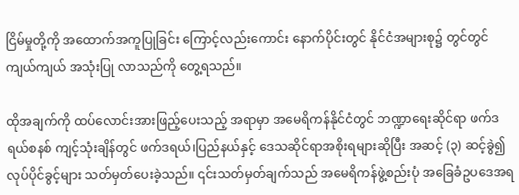ငြိမ်မှုတို့ကို အထောက်အကူပြုခြင်း ကြောင့်လည်းကောင်း နောက်ပိုင်းတွင် နိုင်ငံအများစု၌ တွင်တွင်ကျယ်ကျယ် အသုံးပြု လာသည်ကို တွေ့ရသည်။

ထိုအချက်ကို ထပ်လောင်းအားဖြည့်ပေးသည့် အရာမှာ အမေရိကန်နိုင်ငံတွင် ဘဏ္ဍာရေးဆိုင်ရာ ဖက်ဒရယ်စနစ် ကျင့်သုံးချိန်တွင် ဖက်ဒရယ်၊ပြည်နယ်နှင့် ဒေသဆိုင်ရာအစိုးရများဆိုပြီး အဆင့် (၃) ဆင့်ခွဲ၍ လုပ်ပိုင်ခွင့်များ သတ်မှတ်ပေးခဲ့သည်။ ၎င်းသတ်မှတ်ချက်သည် အမေရိကန်ဖွဲ့စည်းပုံ အခြေခံဥပဒေအရ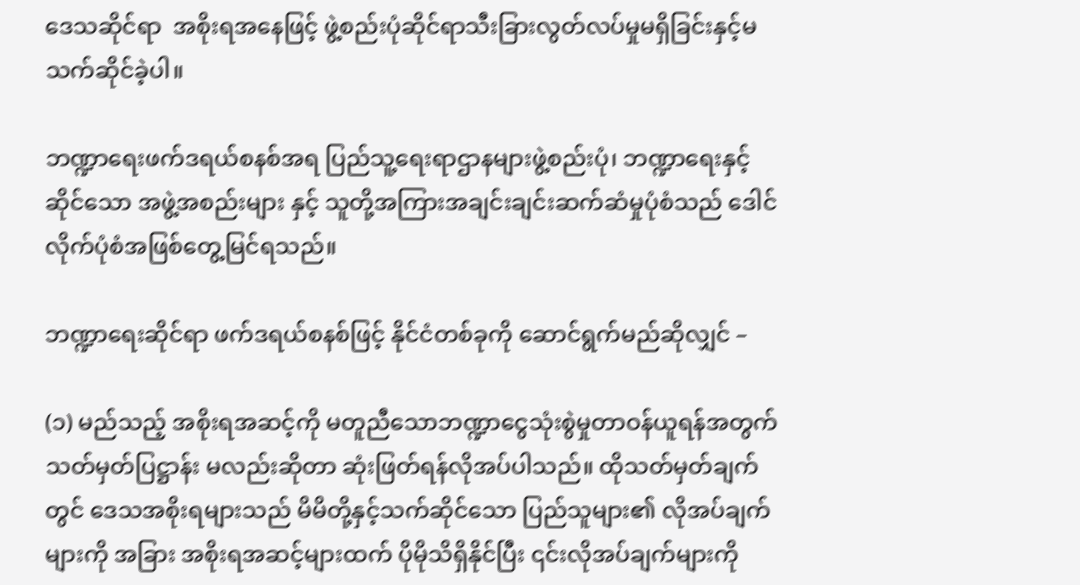ဒေသဆိုင်ရာ  အစိုးရအနေဖြင့် ဖွဲ့စည်းပုံဆိုင်ရာသီးခြားလွတ်လပ်မှုမရှိခြင်းနှင့်မသက်ဆိုင်ခဲ့ပါ။

ဘဏ္ဍာရေးဖက်ဒရယ်စနစ်အရ ပြည်သူ့ရေးရာဌာနများဖွဲ့စည်းပုံ၊ ဘဏ္ဍာရေးနှင့် ဆိုင်သော အဖွဲ့အစည်းများ နှင့် သူတို့အကြားအချင်းချင်းဆက်ဆံမှုပုံစံသည် ဒေါင်လိုက်ပုံစံအဖြစ်တွေ့မြင်ရသည်။

ဘဏ္ဍာရေးဆိုင်ရာ ဖက်ဒရယ်စနစ်ဖြင့် နိုင်ငံတစ်ခုကို ဆောင်ရွက်မည်ဆိုလျှင် –

(၁) မည်သည့် အစိုးရအဆင့်ကို မတူညီသောဘဏ္ဍာငွေသုံးစွဲမှုတာဝန်ယူရန်အတွက် သတ်မှတ်ပြဋ္ဌာန်း မလည်းဆိုတာ ဆုံးဖြတ်ရန်လိုအပ်ပါသည်။ ထိုသတ်မှတ်ချက်တွင် ဒေသအစိုးရများသည် မိမိတို့နှင့်သက်ဆိုင်သော ပြည်သူများ၏ လိုအပ်ချက်များကို အခြား အစိုးရအဆင့်များထက် ပိုမိုသိရှိနိုင်ပြီး ၎င်းလိုအပ်ချက်များကို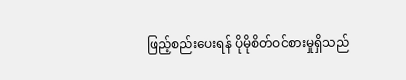ဖြည့်စည်းပေးရန် ပိုမိုစိတ်ဝင်စားမှုရှိသည်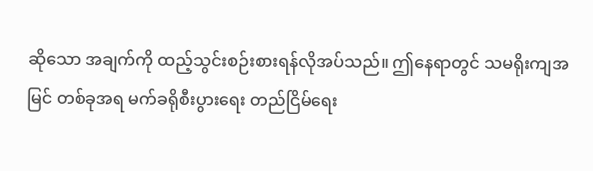ဆိုသော အချက်ကို ထည့်သွင်းစဉ်းစားရန်လိုအပ်သည်။ ဤနေရာတွင် သမရိုးကျအမြင် တစ်ခုအရ မက်ခရိုစီးပွားရေး တည်ငြိမ်ရေး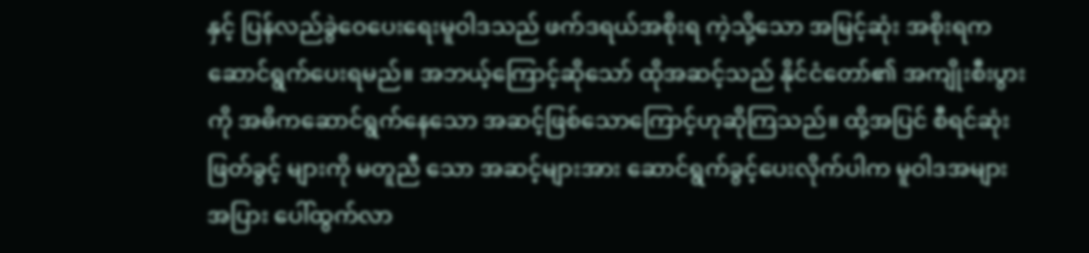နှင့် ပြန်လည်ခွဲဝေပေးရေးမူဝါဒသည် ဖက်ဒရယ်အစိုးရ ကဲ့သို့သော အမြင့်ဆုံး အစိုးရက ဆောင်ရွက်ပေးရမည်။ အဘယ့်ကြောင့်ဆိုသော် ထိုအဆင့်သည် နိုင်ငံတော်၏ အကျိုးစီးပွားကို အဓိကဆောင်ရွက်နေသော အဆင့်ဖြစ်သောကြောင့်ဟုဆိုကြသည်။ ထို့အပြင် စီရင်ဆုံးဖြတ်ခွင့် များကို မတူညီ သော အဆင့်များအား ဆောင်ရွက်ခွင့်ပေးလိုက်ပါက မူဝါဒအများအပြား ပေါ်ထွက်လာ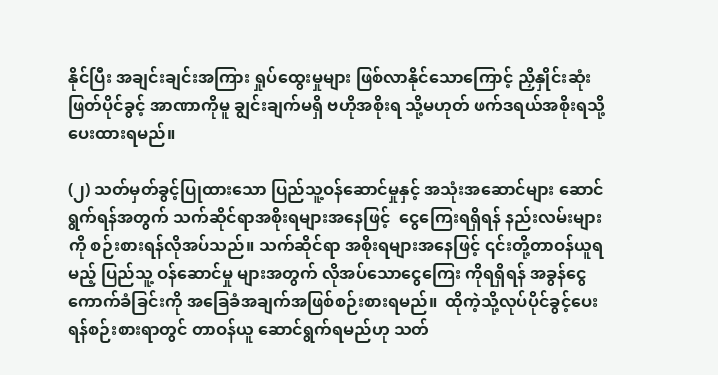နိုင်ပြီး အချင်းချင်းအကြား ရှုပ်ထွေးမှုများ ဖြစ်လာနိုင်သောကြောင့် ညှိနှိုင်းဆုံးဖြတ်ပိုင်ခွင့် အာဏာကိုမူ ချွင်းချက်မရှိ ဗဟိုအစိုးရ သို့မဟုတ် ဖက်ဒရယ်အစိုးရသို့ ပေးထားရမည်။

(၂) သတ်မှတ်ခွင့်ပြုထားသော ပြည်သူ့ဝန်ဆောင်မှုနှင့် အသုံးအဆောင်များ ဆောင်ရွက်ရန်အတွက် သက်ဆိုင်ရာအစိုးရများအနေဖြင့်  ငွေကြေးရရှိရန် နည်းလမ်းများကို စဉ်းစားရန်လိုအပ်သည်။ သက်ဆိုင်ရာ အစိုးရများအနေဖြင့် ၎င်းတို့တာဝန်ယူရမည့် ပြည်သူ့ ဝန်ဆောင်မှု များအတွက် လိုအပ်သောငွေကြေး ကိုရရှိရန် အခွန်ငွေ ကောက်ခံခြင်းကို အခြေခံအချက်အဖြစ်စဉ်းစားရမည်။  ထိုကဲ့သို့လုပ်ပိုင်ခွင့်ပေးရန်စဉ်းစားရာတွင် တာဝန်ယူ ဆောင်ရွက်ရမည်ဟု သတ်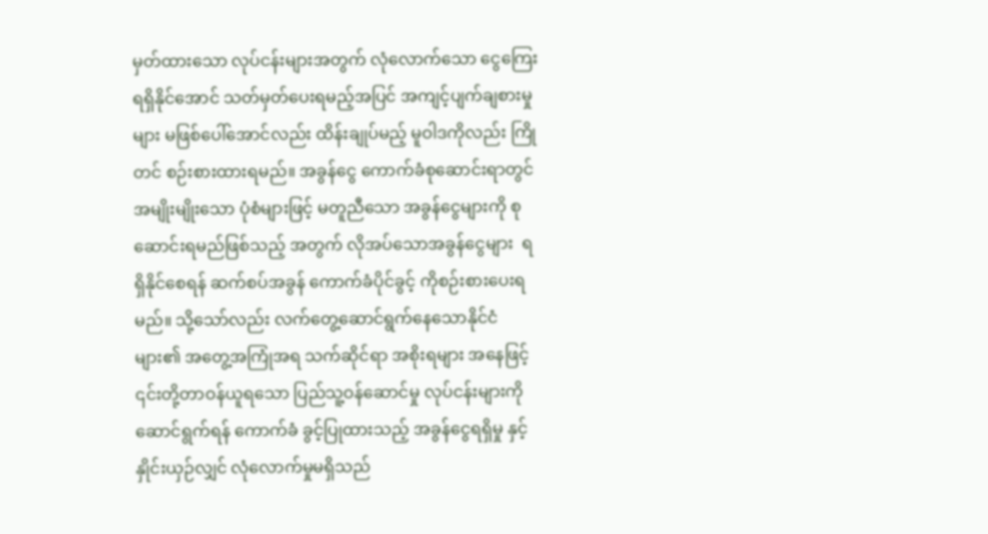မှတ်ထားသော လုပ်ငန်းများအတွက် လုံလောက်သော ငွေကြေးရရှိနိုင်အောင် သတ်မှတ်ပေးရမည့်အပြင် အကျင့်ပျက်ချစားမှုများ မဖြစ်ပေါ်အောင်လည်း ထိန်းချုပ်မည့် မူဝါဒကိုလည်း ကြိုတင် စဉ်းစားထားရမည်။ အခွန်ငွေ ကောက်ခံစုဆောင်းရာတွင် အမျိုးမျိုးသော ပုံစံများဖြင့် မတူညီသော အခွန်ငွေများကို စုဆောင်းရမည်ဖြစ်သည့် အတွက် လိုအပ်သောအခွန်ငွေများ  ရရှိနိုင်စေရန် ဆက်စပ်အခွန် ကောက်ခံပိုင်ခွင့် ကိုစဉ်းစားပေးရမည်။ သို့သော်လည်း လက်တွေ့ဆောင်ရွက်နေသောနိုင်ငံများ၏ အတွေ့အကြုံအရ သက်ဆိုင်ရာ အစိုးရများ အနေဖြင့် ၎င်းတို့တာဝန်ယူရသော ပြည်သူ့ဝန်ဆောင်မှု လုပ်ငန်းများကိုဆောင်ရွက်ရန် ကောက်ခံ ခွင့်ပြုထားသည့် အခွန်ငွေရရှိမှု နှင့် နှိုင်းယှဉ်လျှင် လုံလောက်မှုမရှိသည်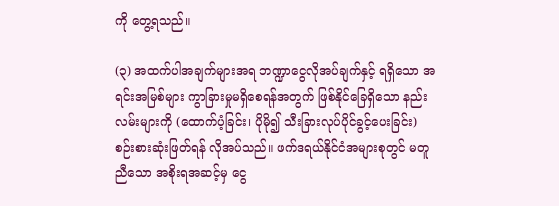ကို တွေ့ရသည်။

(၃) အထက်ပါအချက်များအရ ဘဏ္ဍာငွေလိုအပ်ချက်နှင့် ရရှိသော အရင်းအမြစ်များ ကွာခြားမှုမရှိစေရန်အတွက် ဖြစ်နိုင်ခြေရှိသော နည်းလမ်းများကို (ထောက်ပံ့ခြင်း၊ ပိုမို၍ သီးခြားလုပ်ပိုင်ခွင့်ပေးခြင်း) စဉ်းစားဆုံးဖြတ်ရန် လိုအပ်သည်။ ဖက်ဒရယ်နိုင်ငံအများစုတွင် မတူညီသော အစိုးရအဆင့်မှ ငွေ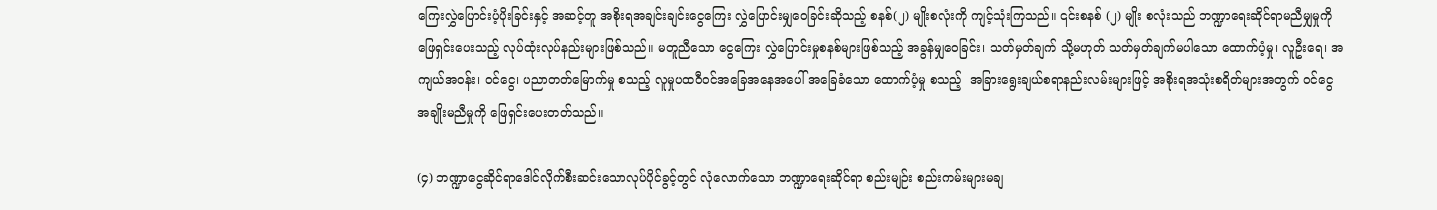ကြေးလွှဲပြောင်းပံ့ပိုးခြင်းနှင့် အဆင့်တူ အစိုးရအချင်းချင်းငွေကြေး လွှဲပြောင်းမျှဝေခြင်းဆိုသည့် စနစ်(၂) မျိုးစလုံးကို ကျင့်သုံးကြသည်။ ၎င်းစနစ် (၂) မျိုး စလုံးသည် ဘဏ္ဍာရေးဆိုင်ရာမညီမျှမှုကို ဖြေရှင်းပေးသည့် လုပ်ထုံးလုပ်နည်းများဖြစ်သည်။ မတူညီသော ငွေကြေး လွှဲပြောင်းမှုစနစ်များဖြစ်သည့် အခွန်မျှဝေခြင်း၊ သတ်မှတ်ချက် သို့မဟုတ် သတ်မှတ်ချက်မပါသော ထောက်ပံ့မှု၊ လူဦးရေ၊ အကျယ်အဝန်း၊ ဝင်ငွေ၊ ပညာတတ်မြောက်မှု စသည့် လူမှုပထဝီဝင်အခြေအနေအပေါ် အခြေခံသော ထောက်ပံ့မှု စသည့်  အခြားရွေးချယ်စရာနည်းလမ်းများဖြင့် အစိုးရအသုံးစရိတ်များအတွက် ဝင်ငွေ အချိုးမညီမှုကို ဖြေရှင်းပေးတတ်သည်။

(၄) ဘဏ္ဍာငွေဆိုင်ရာဒေါင်လိုက်စီးဆင်းသောလုပ်ပိုင်ခွင့်တွင် လုံလောက်သော ဘဏ္ဍာရေးဆိုင်ရာ စည်းမျဉ်း စည်းကမ်းများမချ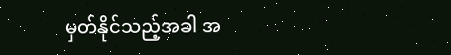မှတ်နိုင်သည့်အခါ အ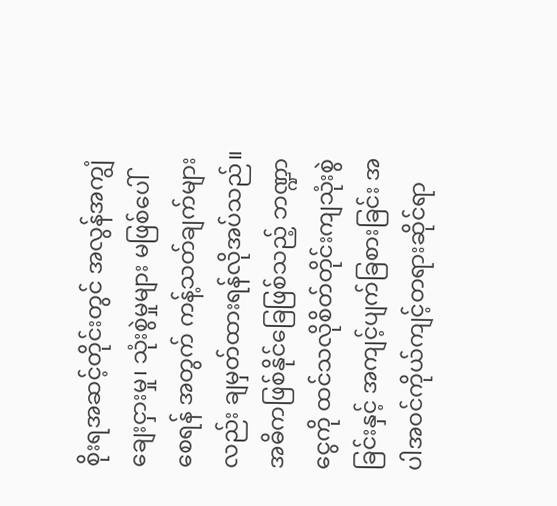စိုးရအဆင့်တိုင်းတွင် အလွန်အကျွံချေးငှားမှု၊ သုံးစွဲမှုများ မဖြစ်ပေါ် စေရန် အတွက် ကန့်သတ်ချက်များလည်း ချမှတ်ထားရန်လိုအပ်သည်။  အဓိကဖြစ်နိုင်ခြေဖြစ်သည့် ဘဏ္ဍာငွေကို ထင်သလိုစိတ်တိုင်းကျသုံးစွဲခြင်းနှင့် အကျင့်ပျက်ခြစားခြင်း အပါအဝင်ကိုယ်ကျင့်တရားဆိုင်ရာ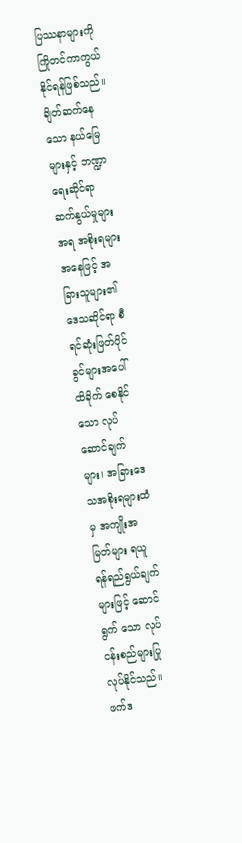ပြဿနာများကို ကြိုတင်ကာကွယ်နိုင်ရန်ဖြစ်သည်။ ချိတ်ဆက်နေသော နယ်မြေများနှင့် ဘဏ္ဍာရေးဆိုင်ရာ ဆက်နွယ်မှုများအရ အစိုးရများအနေဖြင့် အခြားသူများ၏ ဒေသဆိုင်ရာ စီရင်ဆုံးဖြတ်ပိုင်ခွင်များအပေါ် ထိခိုက် စေနိုင်သော လုပ်ဆောင်ချက်များ၊ အခြားဒေသအစိုးရများထံမှ အကျိုးအမြတ်များ ရယူရန်ရည်ရွယ်ချက်များဖြင့် ဆောင်ရွက် သော လုပ်ငန်းစည်များပြုလုပ်နိုင်သည်။ ဖက်ဒ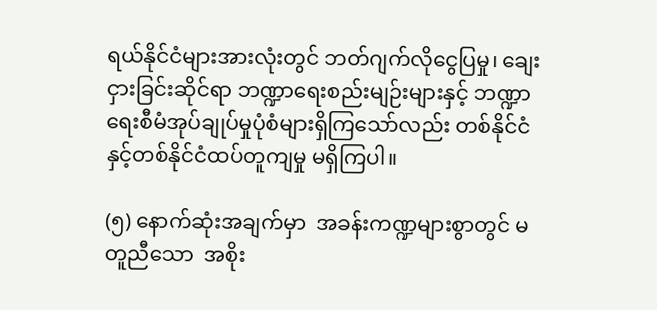ရယ်နိုင်ငံများအားလုံးတွင် ဘတ်ဂျက်လိုငွေပြမှု၊ ချေးငှားခြင်းဆိုင်ရာ ဘဏ္ဍာရေးစည်းမျဉ်းများနှင့် ဘဏ္ဍာရေးစီမံအုပ်ချုပ်မှုပုံစံများရှိကြသော်လည်း တစ်နိုင်ငံနှင့်တစ်နိုင်ငံထပ်တူကျမှု မရှိကြပါ။

(၅) နောက်ဆုံးအချက်မှာ  အခန်းကဏ္ဍများစွာတွင် မတူညီသော  အစိုး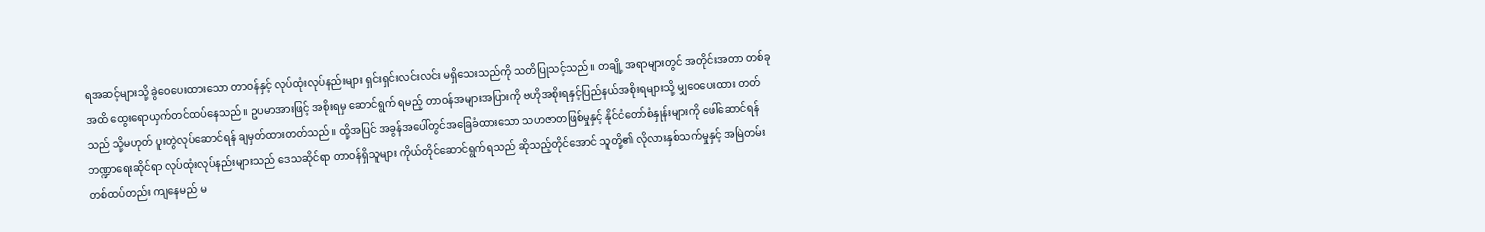ရအဆင့်များသို့ ခွဲဝေပေးထားသော တာဝန်နှင့် လုပ်ထုံးလုပ်နည်းများ ရှင်းရှင်းလင်းလင်း မရှိသေးသည်ကို သတိပြုသင့်သည်။ တချို့ အရာများတွင် အတိုင်းအတာ တစ်ခု အထိ ထွေးရောယှက်တင်ထပ်နေသည်။ ဥပမာအားဖြင့် အစိုးရမှ ဆောင်ရွက် ရမည့် တာဝန်အများအပြားကို ဗဟိုအစိုးရနှင့်ပြည်နယ်အစိုးရများသို့ မျှဝေပေးထား တတ်သည် သို့မဟုတ် ပူးတွဲလုပ်ဆောင်ရန် ချမှတ်ထားတတ်သည်။ ထို့အပြင် အခွန်အပေါ်တွင်အခြေခံထားသော သဟဇာတဖြစ်မှုနှင့် နိုင်ငံတော်စံနှုန်းများကို ဖေါ်ဆောင်ရန် ဘဏ္ဍာရေးဆိုင်ရာ လုပ်ထုံးလုပ်နည်းများသည် ဒေသဆိုင်ရာ တာဝန်ရှိသူများ ကိုယ်တိုင်ဆောင်ရွက်ရသည် ဆိုသည့်တိုင်အောင် သူတို့၏ လိုလားနှစ်သက်မှုနှင့် အမြဲတမ်း တစ်ထပ်တည်း ကျနေမည် မ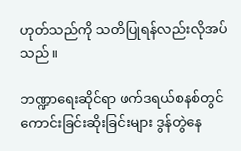ဟုတ်သည်ကို သတိပြုရန်လည်းလိုအပ်သည်။

ဘဏ္ဍာရေးဆိုင်ရာ ဖက်ဒရယ်စနစ်တွင် ကောင်းခြင်းဆိုးခြင်းများ ဒွန်တွဲနေ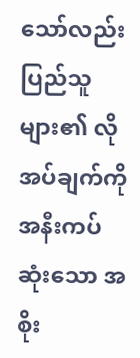သော်လည်း ပြည်သူများ၏ လိုအပ်ချက်ကို အနီးကပ်ဆုံးသော အစိုး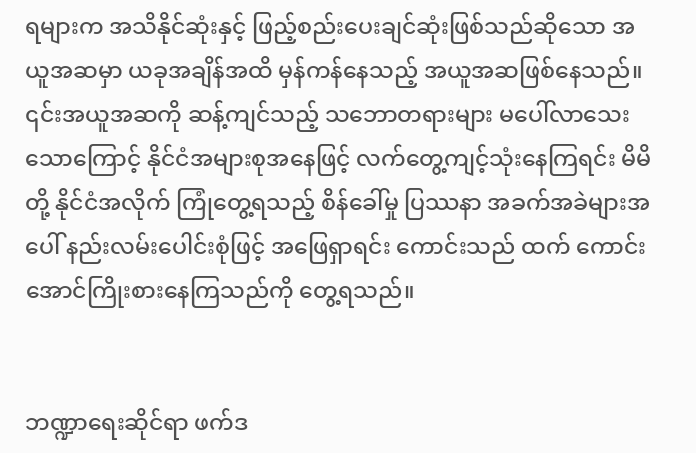ရများက အသိနိုင်ဆုံးနှင့် ဖြည့်စည်းပေးချင်ဆုံးဖြစ်သည်ဆိုသော အယူအဆမှာ ယခုအချိန်အထိ မှန်ကန်နေသည့် အယူအဆဖြစ်နေသည်။ ၎င်းအယူအဆကို ဆန့်ကျင်သည့် သဘောတရားများ မပေါ်လာသေးသောကြောင့် နိုင်ငံအများစုအနေဖြင့် လက်တွေ့ကျင့်သုံးနေကြရင်း မိမိတို့ နိုင်ငံအလိုက် ကြုံတွေ့ရသည့် စိန်ခေါ်မှု ပြဿနာ အခက်အခဲများအပေါ် နည်းလမ်းပေါင်းစုံဖြင့် အဖြေရှာရင်း ကောင်းသည် ထက် ကောင်းအောင်ကြိုးစားနေကြသည်ကို တွေ့ရသည်။


ဘဏ္ဍာရေးဆိုင်ရာ ဖက်ဒ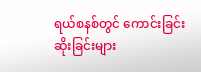ရယ်စနစ်တွင် ကောင်းခြင်းဆိုးခြင်းများ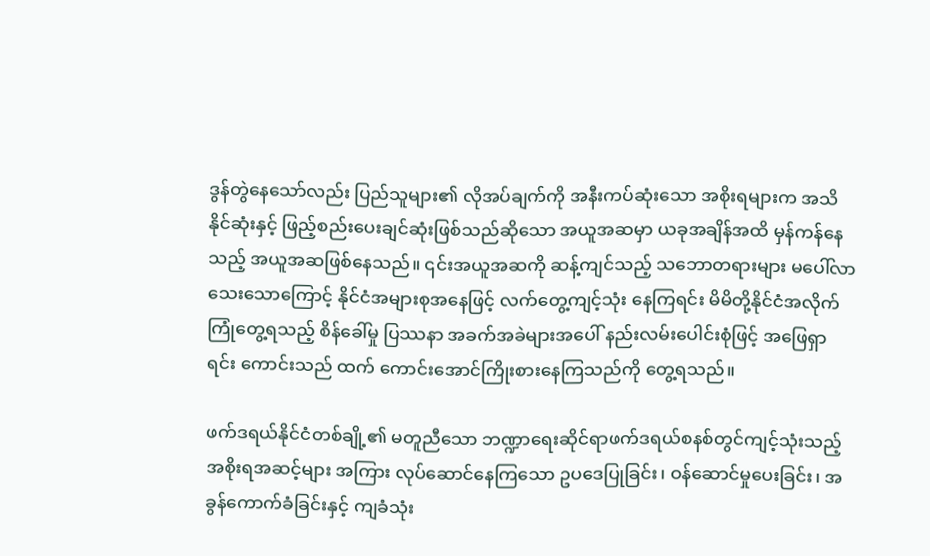ဒွန်တွဲနေသော်လည်း ပြည်သူများ၏ လိုအပ်ချက်ကို အနီးကပ်ဆုံးသော အစိုးရများက အသိနိုင်ဆုံးနှင့် ဖြည့်စည်းပေးချင်ဆုံးဖြစ်သည်ဆိုသော အယူအဆမှာ ယခုအချိန်အထိ မှန်ကန်နေသည့် အယူအဆဖြစ်နေသည်။ ၎င်းအယူအဆကို ဆန့်ကျင်သည့် သဘောတရားများ မပေါ်လာသေးသောကြောင့် နိုင်ငံအများစုအနေဖြင့် လက်တွေ့ကျင့်သုံး နေကြရင်း မိမိတို့နိုင်ငံအလိုက် ကြုံတွေ့ရသည့် စိန်ခေါ်မှု ပြဿနာ အခက်အခဲများအပေါ် နည်းလမ်းပေါင်းစုံဖြင့် အဖြေရှာရင်း ကောင်းသည် ထက် ကောင်းအောင်ကြိုးစားနေကြသည်ကို တွေ့ရသည်။

ဖက်ဒရယ်နိုင်ငံတစ်ချို့၏ မတူညီသော ဘဏ္ဍာရေးဆိုင်ရာဖက်ဒရယ်စနစ်တွင်ကျင့်သုံးသည့် အစိုးရအဆင့်များ အကြား လုပ်ဆောင်နေကြသော ဥပဒေပြုခြင်း၊ ဝန်ဆောင်မှုပေးခြင်း၊ အခွန်ကောက်ခံခြင်းနှင့် ကျခံသုံး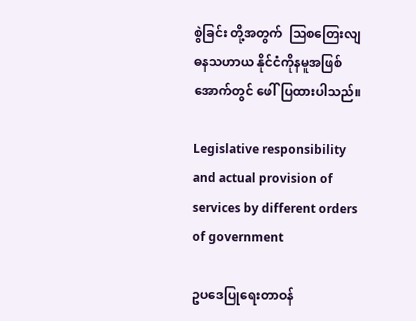စွဲခြင်း တို့အတွက်  သြစတြေးလျဓနသဟာယ နိုင်ငံကိုနမူအဖြစ် အောက်တွင် ဖေါ်ပြထားပါသည်။

Legislative responsibility and actual provision of services by different orders of government

ဥပဒေပြုရေးတာဝန်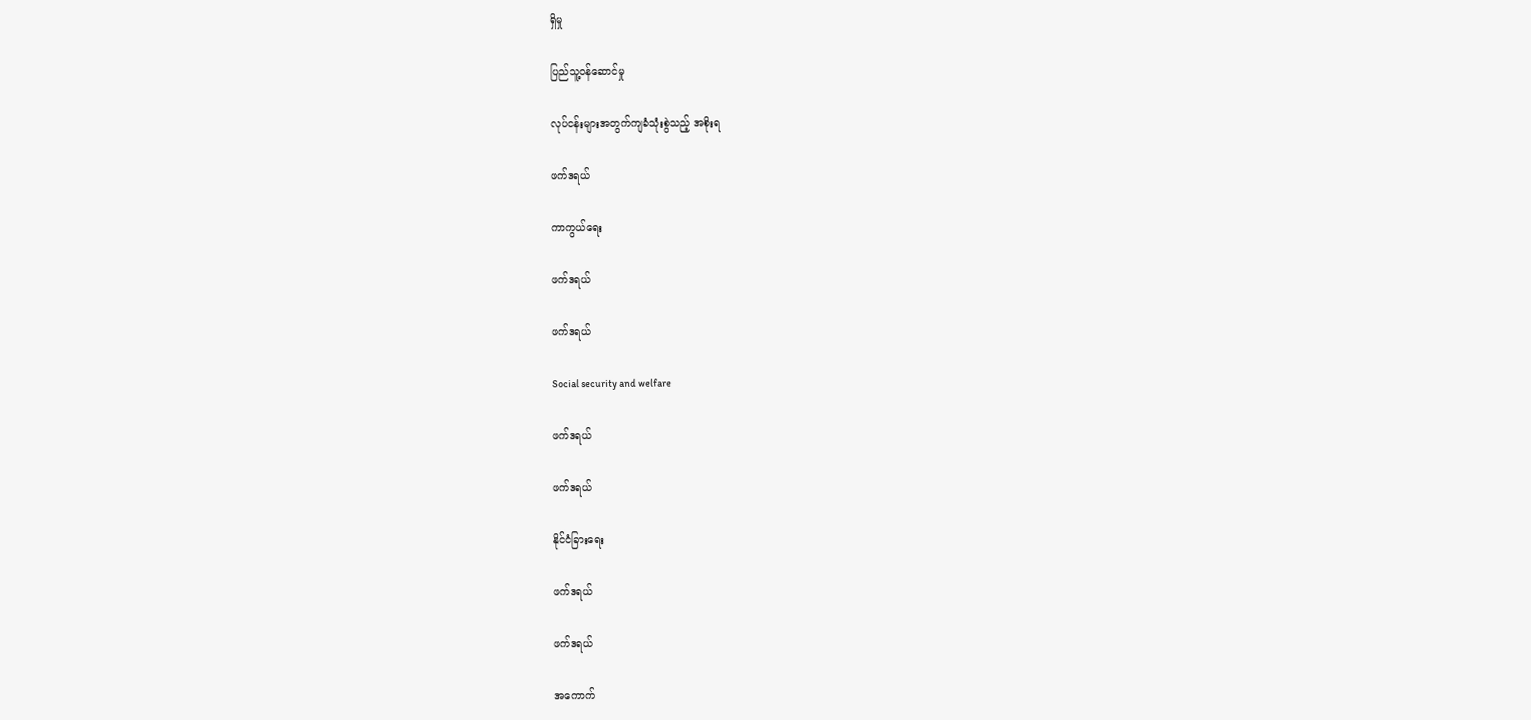ရှိမှု

ပြည်သူ့ဝန်ဆောင်မှု

လုပ်ငန်းများအတွက်ကျခံသုံးစွဲသည့် အစိုးရ

ဖက်ဒရယ်

ကာကွယ်ရေး

ဖက်ဒရယ်

ဖက်ဒရယ်

Social security and welfare

ဖက်ဒရယ်

ဖက်ဒရယ်

နိုင်ငံခြားရေး

ဖက်ဒရယ်

ဖက်ဒရယ်

အကောက်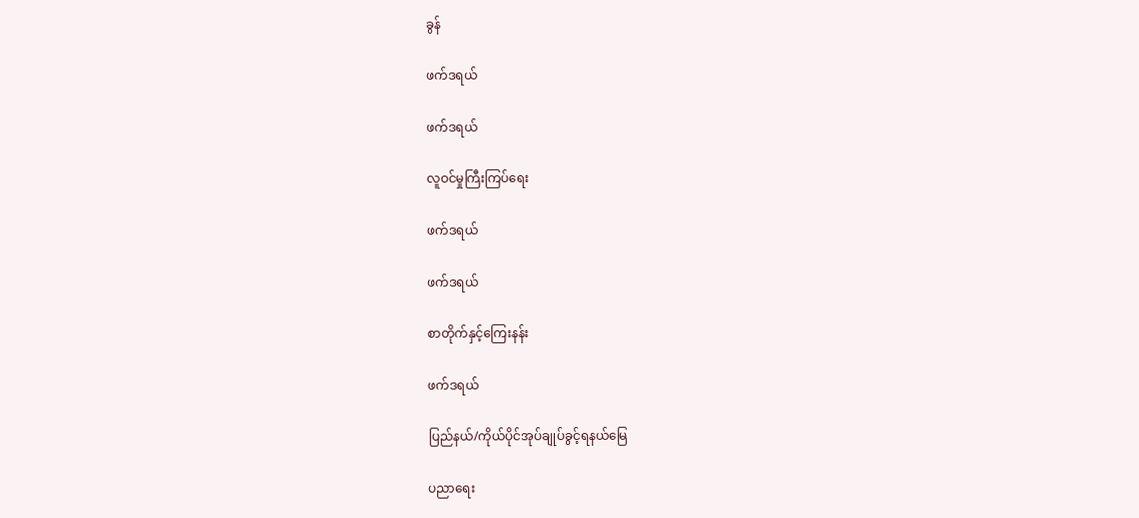ခွန်

ဖက်ဒရယ်

ဖက်ဒရယ်

လူဝင်မှုကြီးကြပ်ရေး

ဖက်ဒရယ်

ဖက်ဒရယ်

စာတိုက်နှင့်ကြေးနန်း

ဖက်ဒရယ်

ပြည်နယ်/ကိုယ်ပိုင်အုပ်ချုပ်ခွင့်ရနယ်မြေ

ပညာရေး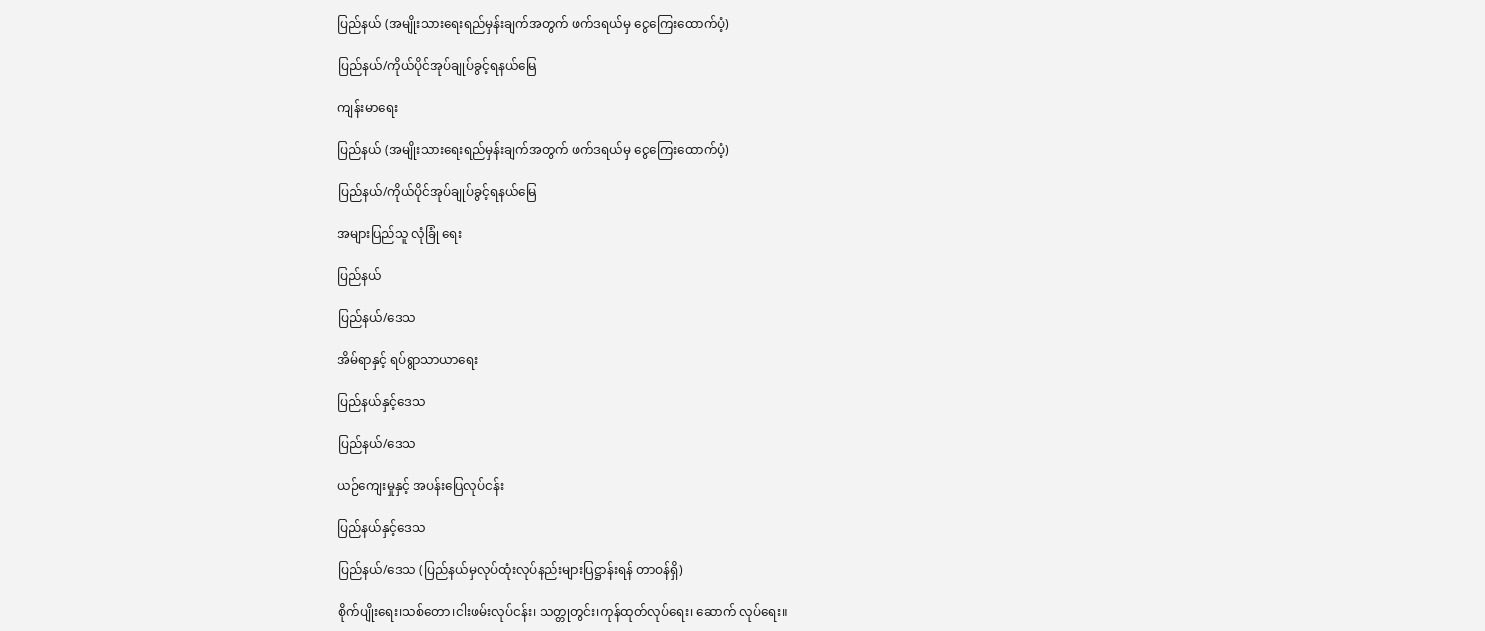ပြည်နယ် (အမျိုးသားရေးရည်မှန်းချက်အတွက် ဖက်ဒရယ်မှ ငွေကြေးထောက်ပံ့)

ပြည်နယ်/ကိုယ်ပိုင်အုပ်ချုပ်ခွင့်ရနယ်မြေ

ကျန်းမာရေး

ပြည်နယ် (အမျိုးသားရေးရည်မှန်းချက်အတွက် ဖက်ဒရယ်မှ ငွေကြေးထောက်ပံ့)

ပြည်နယ်/ကိုယ်ပိုင်အုပ်ချုပ်ခွင့်ရနယ်မြေ

အများပြည်သူ လုံခြုံ ရေး

ပြည်နယ်

ပြည်နယ်/ဒေသ

အိမ်ရာနှင့် ရပ်ရွာသာယာရေး

ပြည်နယ်နှင့်ဒေသ

ပြည်နယ်/ဒေသ

ယဉ်ကျေးမှုနှင့် အပန်းပြေလုပ်ငန်း

ပြည်နယ်နှင့်ဒေသ

ပြည်နယ်/ဒေသ (ပြည်နယ်မှလုပ်ထုံးလုပ်နည်းများပြဋ္ဌာန်းရန် တာဝန်ရှိ)

စိုက်ပျိုးရေး၊သစ်တော၊ငါးဖမ်းလုပ်ငန်း၊ သတ္တုတွင်း၊ကုန်ထုတ်လုပ်ရေး၊ ဆောက် လုပ်ရေး။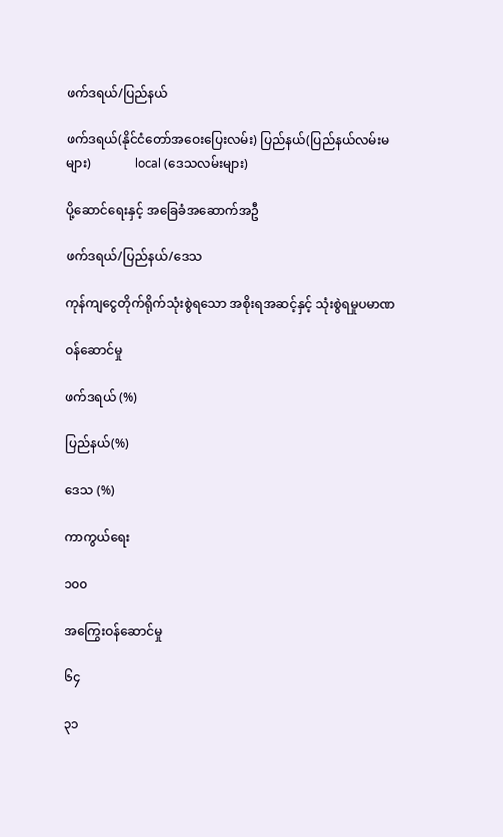ဖက်ဒရယ်/ပြည်နယ်

ဖက်ဒရယ်(နိုင်ငံတော်အဝေးပြေးလမ်း) ပြည်နယ်(ပြည်နယ်လမ်းမများ)              local (ဒေသလမ်းများ)

ပို့ဆောင်ရေးနှင့် အခြေခံအဆောက်အဦ

ဖက်ဒရယ်/ပြည်နယ်/ဒေသ

ကုန်ကျငွေတိုက်ရိုက်သုံးစွဲရသော အစိုးရအဆင့်နှင့် သုံးစွဲရမှုပမာဏ

ဝန်ဆောင်မှု

ဖက်ဒရယ် (%)

ပြည်နယ်(%)

ဒေသ (%)

ကာကွယ်ရေး

၁၀၀

အကြွေးဝန်ဆောင်မှု

၆၄

၃၁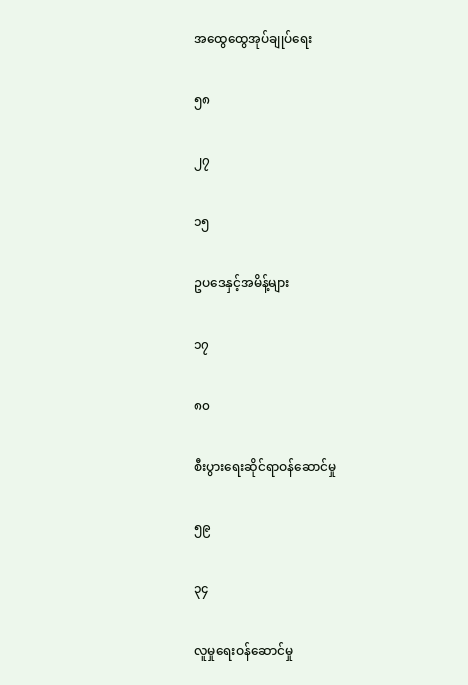အထွေထွေအုပ်ချုပ်ရေး

၅၈

၂၇

၁၅

ဥပဒေနှင့်အမိန့်များ

၁၇

၈၀

စီးပွားရေးဆိုင်ရာဝန်ဆောင်မှု

၅၉

၃၄

လူမှုရေးဝန်ဆောင်မှု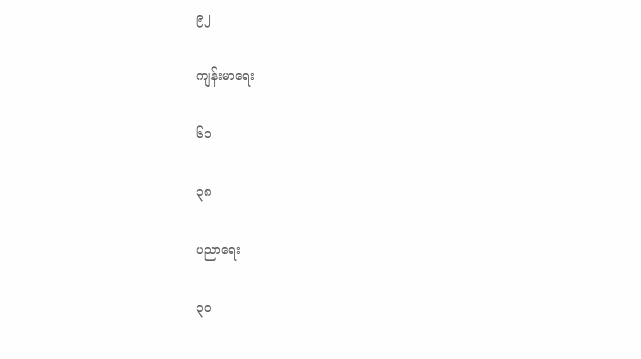၉၂

ကျန်းမာရေး

၆၁

၃၈

ပညာရေး

၃၀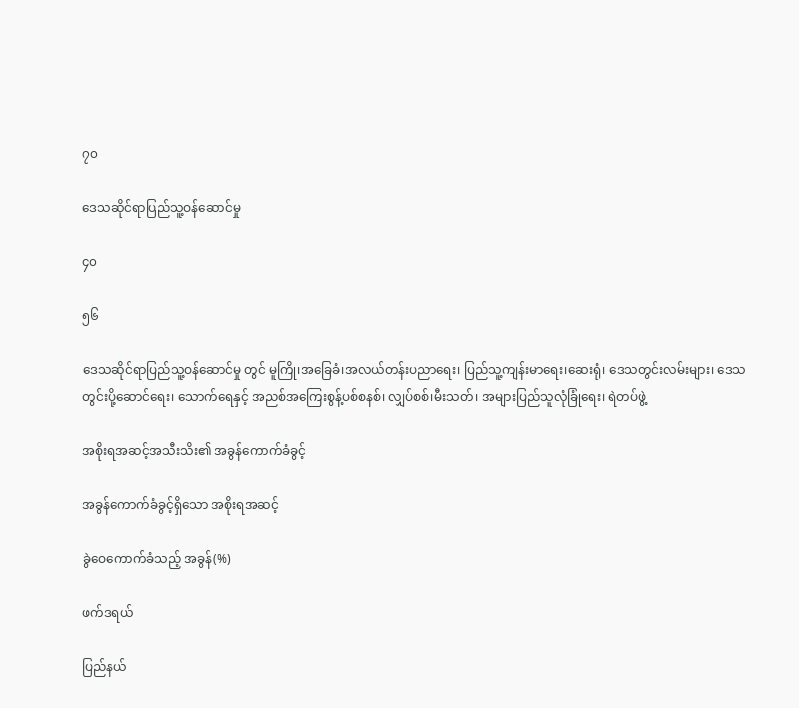၇၀

ဒေသဆိုင်ရာပြည်သူ့ဝန်ဆောင်မှု

၄၀

၅၆

ဒေသဆိုင်ရာပြည်သူ့ဝန်ဆောင်မှု တွင် မူကြို၊အခြေခံ၊အလယ်တန်းပညာရေး၊ ပြည်သူ့ကျန်းမာရေး၊ဆေးရုံ၊ ဒေသတွင်းလမ်းများ၊ ဒေသတွင်းပို့ဆောင်ရေး၊ သောက်ရေနှင့် အညစ်အကြေးစွန့်ပစ်စနစ်၊ လျှပ်စစ်၊မီးသတ်၊ အများပြည်သူလုံခြုံရေး၊ ရဲတပ်ဖွဲ့

အစိုးရအဆင့်အသီးသိး၏ အခွန်ကောက်ခံခွင့်

အခွန်ကောက်ခံခွင့်ရှိသော အစိုးရအဆင့်

ခွဲဝေကောက်ခံသည့် အခွန်(%)

ဖက်ဒရယ်

ပြည်နယ်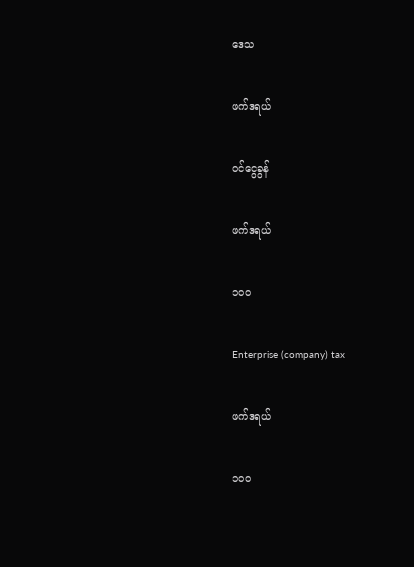ဒေသ

ဖက်ဒရယ်

ဝင်ငွေခွန်

ဖက်ဒရယ်

၁၀၀

Enterprise (company) tax

ဖက်ဒရယ်

၁၀၀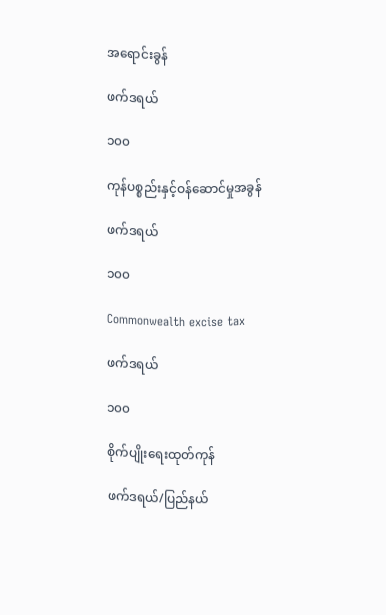အရောင်းခွန်

ဖက်ဒရယ်

၁၀၀

ကုန်ပစ္စည်းနှင့်ဝန်ဆောင်မှုအခွန်

ဖက်ဒရယ်

၁၀၀

Commonwealth excise tax

ဖက်ဒရယ်

၁၀၀

စိုက်ပျိုးရေးထုတ်ကုန်

ဖက်ဒရယ်/ပြည်နယ်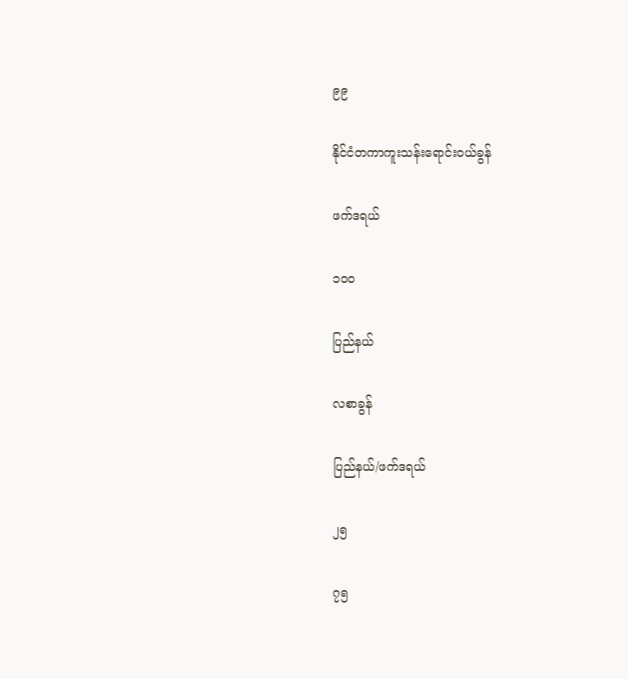၉၉

နိုင်ငံတကာကူးသန်းရောင်းဝယ်ခွန်

ဖက်ဒရယ်

၁၀၀

ပြည်နယ်

လစာခွန်

ပြည်နယ်/ဖက်ဒရယ်

၂၅

၇၅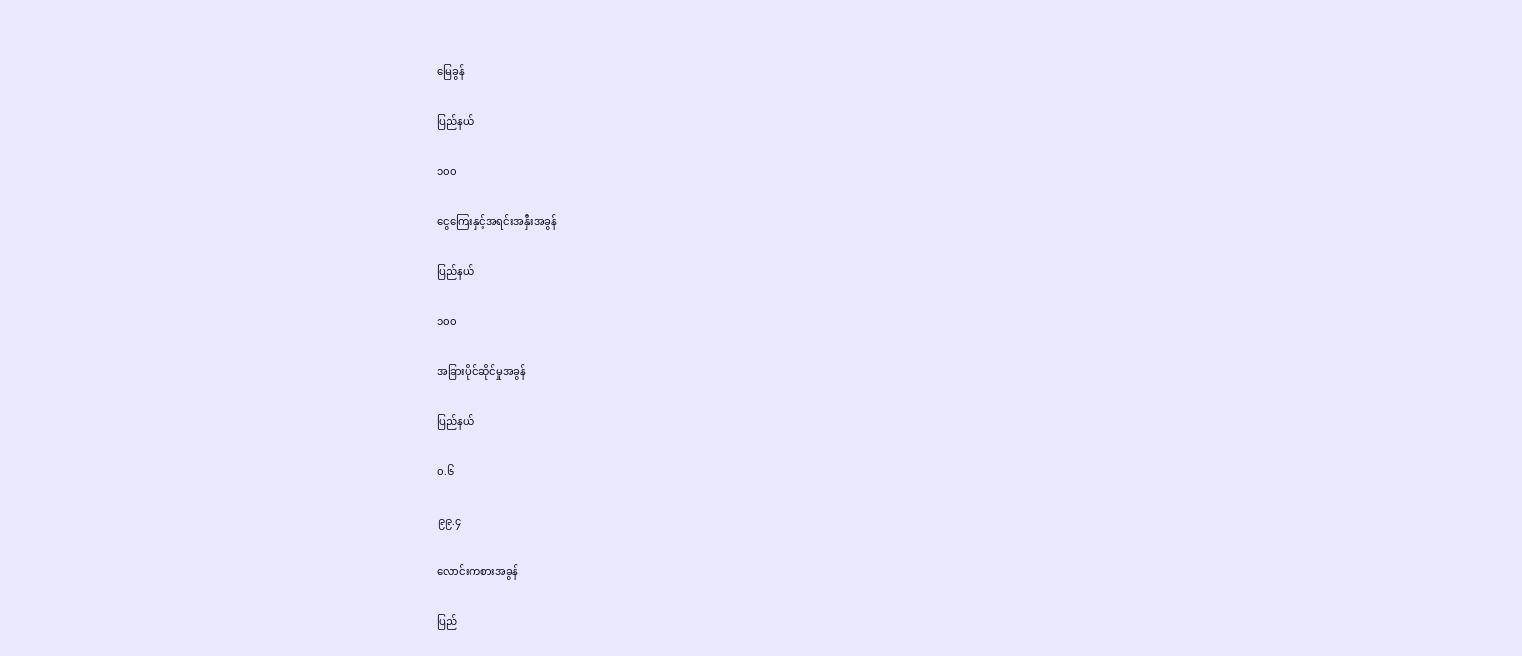မြေခွန်

ပြည်နယ်

၁၀၀

ငွေကြေးနှင့်အရင်းအနှီးအခွန်

ပြည်နယ်

၁၀၀

အခြားပိုင်ဆိုင်မှုအခွန်

ပြည်နယ်

၀.၆

၉၉.၄

လောင်းကစားအခွန်

ပြည်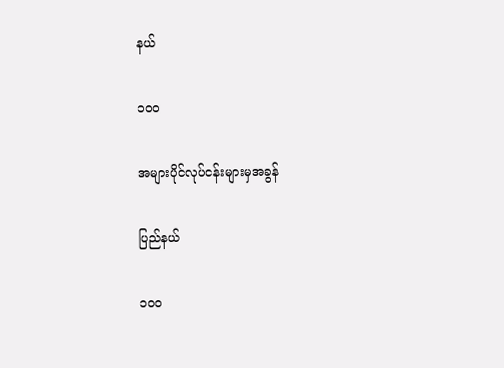နယ်

၁၀၀

အများပိုင်လုပ်ငန်းများမှအခွန်

ပြည်နယ်

၁၀၀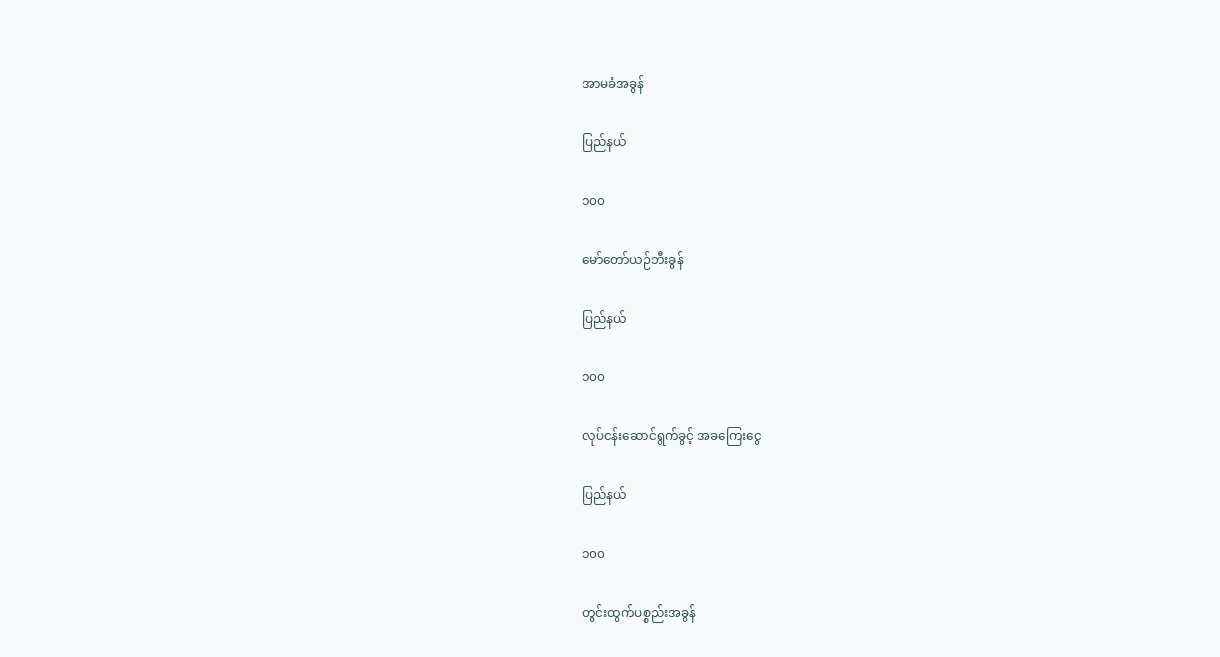အာမခံအခွန်

ပြည်နယ်

၁၀၀

မော်တော်ယဉ်ဘီးခွန်

ပြည်နယ်

၁၀၀

လုပ်ငန်းဆောင်ရွက်ခွင့် အခကြေးငွေ

ပြည်နယ်

၁၀၀

တွင်းထွက်ပစ္စည်းအခွန်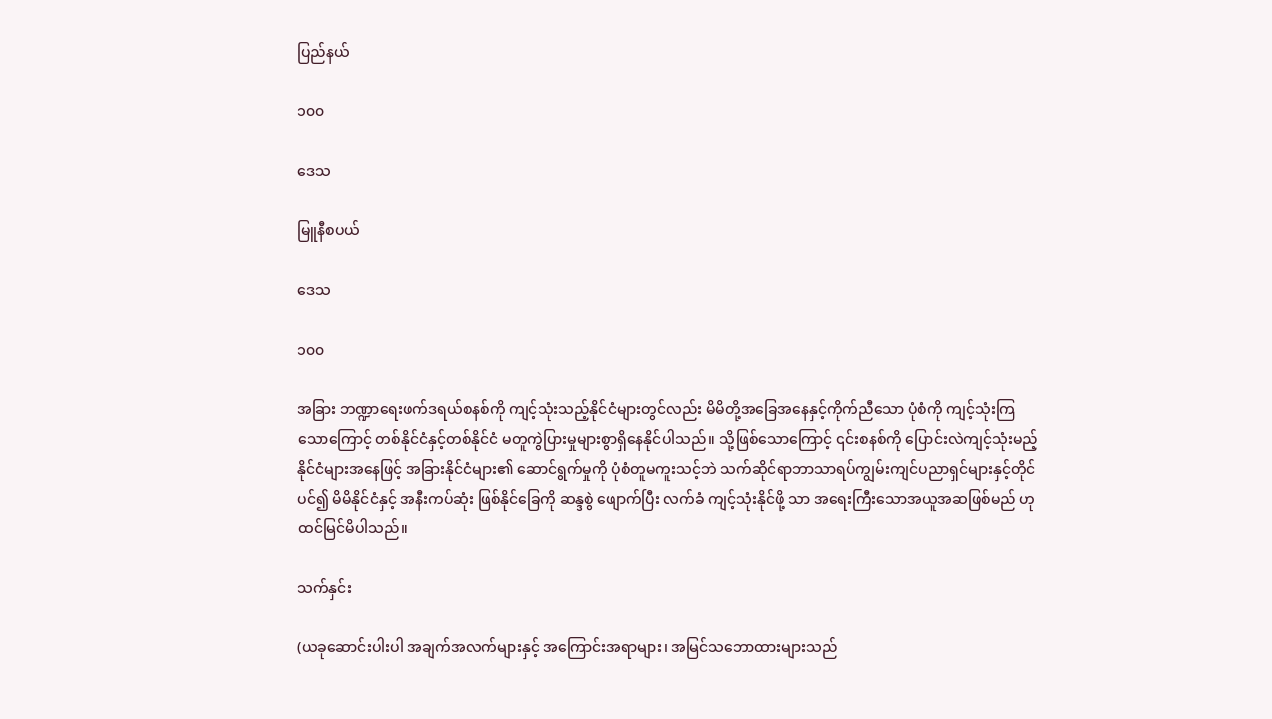ပြည်နယ်

၁၀၀

ဒေသ

မြူနီစပယ်

ဒေသ

၁၀၀

အခြား ဘဏ္ဍာရေးဖက်ဒရယ်စနစ်ကို ကျင့်သုံးသည့်နိုင်ငံများတွင်လည်း မိမိတို့အခြေအနေနှင့်ကိုက်ညီသော ပုံစံကို ကျင့်သုံးကြသောကြောင့် တစ်နိုင်ငံနှင့်တစ်နိုင်ငံ မတူကွဲပြားမှုများစွာရှိနေနိုင်ပါသည်။ သို့ဖြစ်သောကြောင့် ၎င်းစနစ်ကို ပြောင်းလဲကျင့်သုံးမည့်နိုင်ငံများအနေဖြင့် အခြားနိုင်ငံများ၏ ဆောင်ရွက်မှုကို ပုံစံတူမကူးသင့်ဘဲ သက်ဆိုင်ရာဘာသာရပ်ကျွမ်းကျင်ပညာရှင်များနှင့်တိုင်ပင်၍ မိမိနိုင်ငံနှင့် အနီးကပ်ဆုံး ဖြစ်နိုင်ခြေကို ဆန္ဒစွဲ ဖျောက်ပြီး လက်ခံ ကျင့်သုံးနိုင်ဖို့ သာ အရေးကြီးသောအယူအဆဖြစ်မည် ဟုထင်မြင်မိပါသည်။

သက်နှင်း

(ယခုဆောင်းပါးပါ အချက်အလက်များနှင့် အကြောင်းအရာများ၊ အမြင်သဘောထားများသည်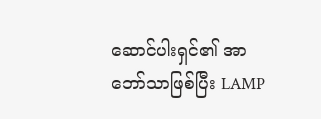ဆောင်ပါးရှင်၏ အာဘော်သာဖြစ်ပြီး LAMP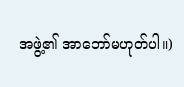အဖွဲ့၏ အာဘော်မဟုတ်ပါ။)